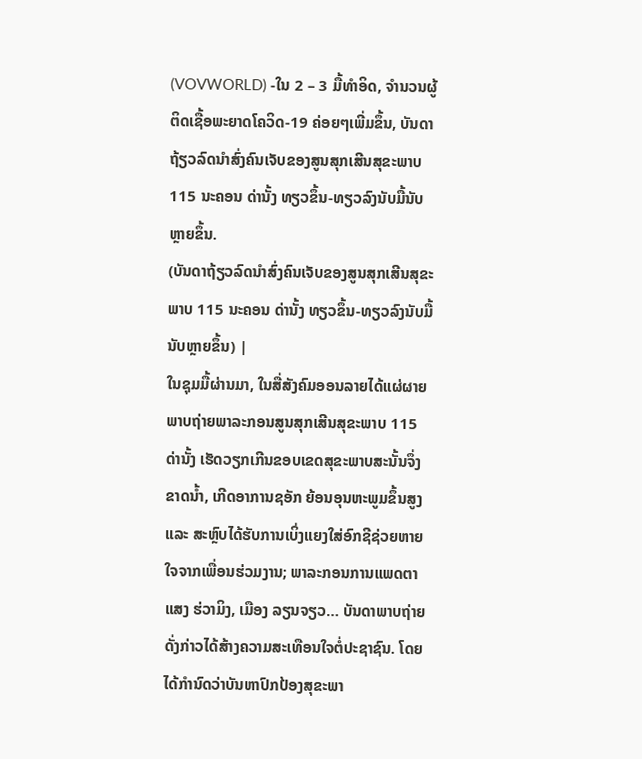(VOVWORLD) -ໃນ 2 – 3 ມື້ທຳອິດ, ຈຳນວນຜູ້ຕິດເຊື້ອພະຍາດໂຄວິດ-19 ຄ່ອຍໆເພີ່ມຂຶ້ນ, ບັນດາຖ້ຽວລົດນຳສົ່ງຄົນເຈັບຂອງສູນສຸກເສີນສຸຂະພາບ 115 ນະຄອນ ດ່ານັ້ງ ທຽວຂຶ້ນ-ທຽວລົງນັບມື້ນັບຫຼາຍຂຶ້ນ.
(ບັນດາຖ້ຽວລົດນຳສົ່ງຄົນເຈັບຂອງສູນສຸກເສີນສຸຂະພາບ 115 ນະຄອນ ດ່ານັ້ງ ທຽວຂຶ້ນ-ທຽວລົງນັບມື້ນັບຫຼາຍຂຶ້ນ) |
ໃນຊຸມມື້ຜ່ານມາ, ໃນສື່ສັງຄົມອອນລາຍໄດ້ແຜ່ຜາຍພາບຖ່າຍພາລະກອນສູນສຸກເສີນສຸຂະພາບ 115 ດ່ານັ້ງ ເຮັດວຽກເກີນຂອບເຂດສຸຂະພາບສະນັ້ນຈຶ່ງຂາດນ້ຳ, ເກີດອາການຊອັກ ຍ້ອນອຸນຫະພູມຂຶ້ນສູງ ແລະ ສະຫຼົບໄດ້ຮັບການເບິ່ງແຍງໃສ່ອົກຊີຊ່ວຍຫາຍໃຈຈາກເພື່ອນຮ່ວມງານ; ພາລະກອນການແພດຕາແສງ ຮ່ວາມິງ, ເມືອງ ລຽນຈຽວ… ບັນດາພາບຖ່າຍດັ່ງກ່າວໄດ້ສ້າງຄວາມສະເທືອນໃຈຕໍ່ປະຊາຊົນ. ໂດຍໄດ້ກຳນົດວ່າບັນຫາປົກປ້ອງສຸຂະພາ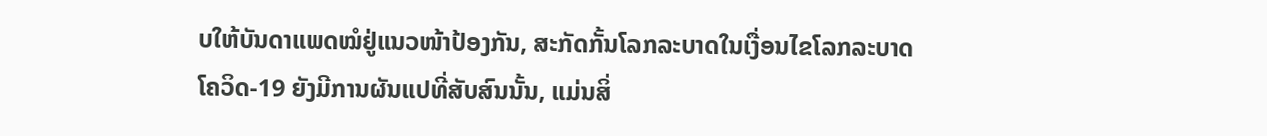ບໃຫ້ບັນດາແພດໝໍຢູ່ແນວໜ້າປ້ອງກັນ, ສະກັດກັ້ນໂລກລະບາດໃນເງື່ອນໄຂໂລກລະບາດໂຄວິດ-19 ຍັງມີການຜັນແປທີ່ສັບສົນນັ້ນ, ແມ່ນສິ່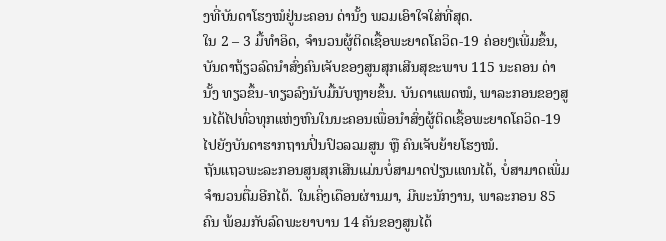ງທີ່ບັນດາໂຮງໝໍຢູ່ນະຄອນ ດ່ານັ້ງ ພວມເອົາໃຈໃສ່ທີ່ສຸດ.
ໃນ 2 – 3 ມື້ທຳອິດ, ຈຳນວນຜູ້ຕິດເຊື້ອພະຍາດໂຄວິດ-19 ຄ່ອຍໆເພີ່ມຂຶ້ນ, ບັນດາຖ້ຽວລົດນຳສົ່ງຄົນເຈັບຂອງສູນສຸກເສີນສຸຂະພາບ 115 ນະຄອນ ດ່ານັ້ງ ທຽວຂຶ້ນ-ທຽວລົງນັບມື້ນັບຫຼາຍຂຶ້ນ. ບັນດາແພດໝໍ, ພາລະກອນຂອງສູນໄດ້ໄປທົ່ວທຸກແຫ່ງຫົນໃນນະຄອນເພື່ອນຳສົ່ງຜູ້ຕິດເຊື້ອພະຍາດໂຄວິດ-19 ໄປຍັງບັນດາຮາກຖານປິ່ນປົວລວມສູນ ຫຼື ຄົນເຈັບຍ້າຍໂຮງໝໍ.
ຖັນແຖວພະລະກອນສູນສຸກເສີນແມ່ນບໍ່ສາມາດປ່ຽນແທນໄດ້, ບໍ່ສາມາດເພີ່ມຈຳນວນຕື່ມອີກໄດ້. ໃນເຄິ່ງເດືອນຜ່ານມາ, ມີພະນັກງານ, ພາລະກອນ 85 ຄົນ ພ້ອມກັບລົດພະຍາບານ 14 ຄັນຂອງສູນໄດ້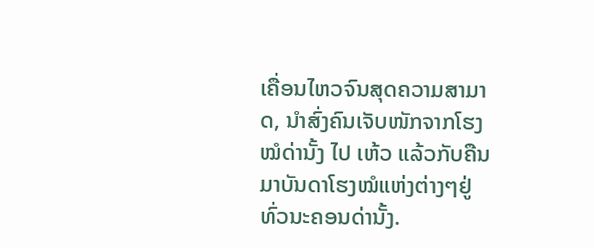ເຄື່ອນໄຫວຈົນສຸດຄວາມສາມາດ, ນຳສົ່ງຄົນເຈັບໜັກຈາກໂຮງໝໍດ່ານັ້ງ ໄປ ເຫ້ວ ແລ້ວກັບຄືນມາບັນດາໂຮງໝໍແຫ່ງຕ່າງໆຢູ່ທົ່ວນະຄອນດ່ານັ້ງ.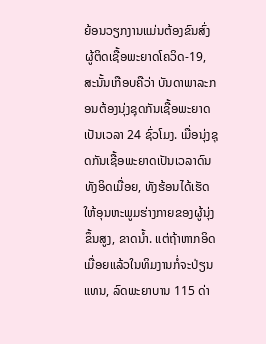ຍ້ອນວຽກງານແມ່ນຕ້ອງຂົນສົ່ງຜູ້ຕິດເຊື້ອພະຍາດໂຄວິດ-19, ສະນັ້ນເກືອບຄືວ່າ ບັນດາພາລະກອນຕ້ອງນຸ່ງຊຸດກັນເຊື້ອພະຍາດເປັນເວລາ 24 ຊົ່ວໂມງ. ເມື່ອນຸ່ງຊຸດກັນເຊື້ອພະຍາດເປັນເວລາດົນ ທັງອິດເມື່ອຍ, ທັງຮ້ອນໄດ້ເຮັດໃຫ້ອຸນຫະພູມຮ່າງກາຍຂອງຜູ້ນຸ່ງຂຶ້ນສູງ, ຂາດນ້ຳ. ແຕ່ຖ້າຫາກອິດເມື່ອຍແລ້ວໃນທິມງານກໍ່ຈະປ່ຽນແທນ, ລົດພະຍາບານ 115 ດ່າ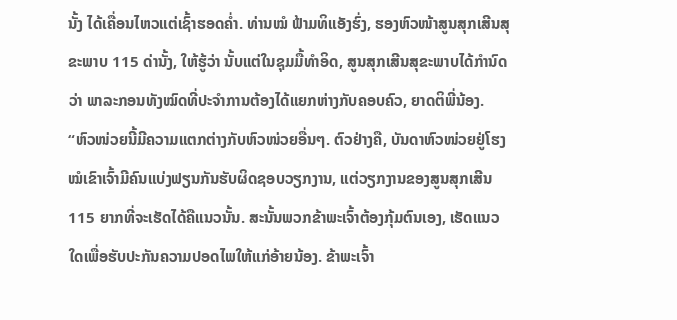ນັ້ງ ໄດ້ເຄື່ອນໄຫວແຕ່ເຊົ້າຮອດຄ່ຳ. ທ່ານໝໍ ຟ້າມທິແອັງຮົ່ງ, ຮອງຫົວໜ້າສູນສຸກເສີນສຸຂະພາບ 115 ດ່ານັ້ງ, ໃຫ້ຮູ້ວ່າ ນັ້ບແຕ່ໃນຊຸມມື້ທຳອິດ, ສູນສຸກເສີນສຸຂະພາບໄດ້ກຳນົດວ່າ ພາລະກອນທັງໝົດທີ່ປະຈຳການຕ້ອງໄດ້ແຍກຫ່າງກັບຄອບຄົວ, ຍາດຕິພີ່ນ້ອງ.
“ຫົວໜ່ວຍນີ້ມີຄວາມແຕກຕ່າງກັບຫົວໜ່ວຍອື່ນໆ. ຕົວຢ່າງຄື, ບັນດາຫົວໜ່ວຍຢູ່ໂຮງໝໍເຂົາເຈົ້າມີຄົນແບ່ງຟຽນກັນຮັບຜິດຊອບວຽກງານ, ແຕ່ວຽກງານຂອງສູນສຸກເສີນ 115 ຍາກທີ່ຈະເຮັດໄດ້ຄືແນວນັ້ນ. ສະນັ້ນພວກຂ້າພະເຈົ້າຕ້ອງກຸ້ມຕົນເອງ, ເຮັດແນວໃດເພື່ອຮັບປະກັນຄວາມປອດໄພໃຫ້ແກ່ອ້າຍນ້ອງ. ຂ້າພະເຈົ້າ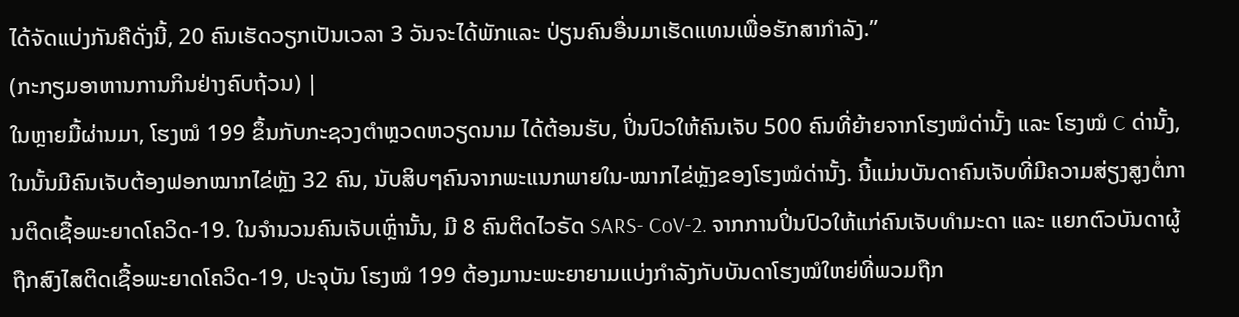ໄດ້ຈັດແບ່ງກັນຄືດັ່ງນີ້, 20 ຄົນເຮັດວຽກເປັນເວລາ 3 ວັນຈະໄດ້ພັກແລະ ປ່ຽນຄົນອື່ນມາເຮັດແທນເພື່ອຮັກສາກຳລັງ.”
(ກະກຽມອາຫານການກິນຢ່າງຄົບຖ້ວນ) |
ໃນຫຼາຍມື້ຜ່ານມາ, ໂຮງໝໍ 199 ຂຶ້ນກັບກະຊວງຕຳຫຼວດຫວຽດນາມ ໄດ້ຕ້ອນຮັບ, ປິ່ນປົວໃຫ້ຄົນເຈັບ 500 ຄົນທີ່ຍ້າຍຈາກໂຮງໝໍດ່ານັ້ງ ແລະ ໂຮງໝໍ C ດ່ານັ້ງ, ໃນນັ້ນມີຄົນເຈັບຕ້ອງຟອກໝາກໄຂ່ຫຼັງ 32 ຄົນ, ນັບສິບໆຄົນຈາກພະແນກພາຍໃນ-ໝາກໄຂ່ຫຼັງຂອງໂຮງໝໍດ່ານັ້ງ. ນີ້ແມ່ນບັນດາຄົນເຈັບທີ່ມີຄວາມສ່ຽງສູງຕໍ່ການຕິດເຊື້ອພະຍາດໂຄວິດ-19. ໃນຈຳນວນຄົນເຈັບເຫຼົ່ານັ້ນ, ມີ 8 ຄົນຕິດໄວຣັດ SARS- CoV-2. ຈາກການປິ່ນປົວໃຫ້ແກ່ຄົນເຈັບທຳມະດາ ແລະ ແຍກຕົວບັນດາຜູ້ຖືກສົງໄສຕິດເຊື້ອພະຍາດໂຄວິດ-19, ປະຈຸບັນ ໂຮງໝໍ 199 ຕ້ອງມານະພະຍາຍາມແບ່ງກຳລັງກັບບັນດາໂຮງໝໍໃຫຍ່ທີ່ພວມຖືກ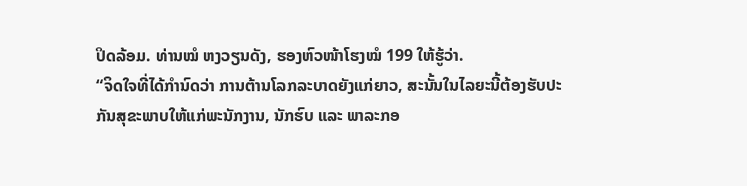ປິດລ້ອມ. ທ່ານໝໍ ຫງວຽນດັງ, ຮອງຫົວໜ້າໂຮງໝໍ 199 ໃຫ້ຮູ້ວ່າ.
“ຈິດໃຈທີ່ໄດ້ກຳນົດວ່າ ການຕ້ານໂລກລະບາດຍັງແກ່ຍາວ, ສະນັ້ນໃນໄລຍະນີ້ຕ້ອງຮັບປະກັນສຸຂະພາບໃຫ້ແກ່ພະນັກງານ, ນັກຮົບ ແລະ ພາລະກອ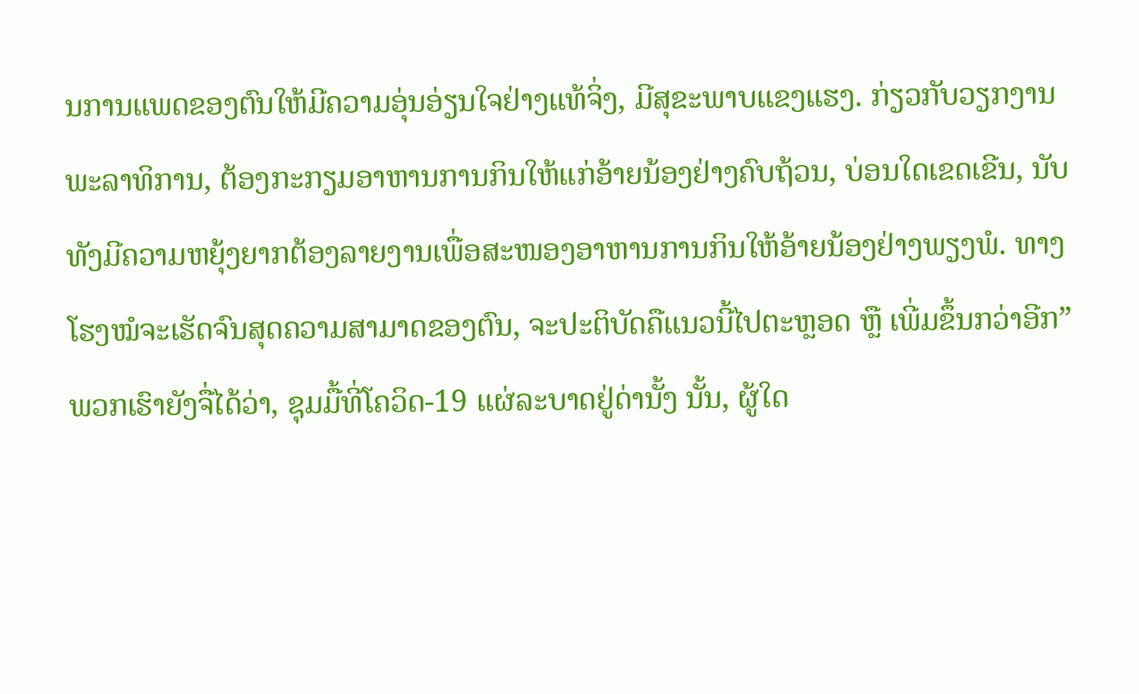ນການແພດຂອງຕົນໃຫ້ມີຄວາມອຸ່ນອ່ຽນໃຈຢ່າງແທ້ຈິ່ງ, ມີສຸຂະພາບແຂງແຮງ. ກ່ຽວກັບວຽກງານພະລາທິການ, ຕ້ອງກະກຽມອາຫານການກິນໃຫ້ແກ່ອ້າຍນ້ອງຢ່າງຄົບຖ້ວນ, ບ່ອນໃດເຂດເຂີນ, ນັບທັງມີຄວາມຫຍຸ້ງຍາກຕ້ອງລາຍງານເພື່ອສະໜອງອາຫານການກິນໃຫ້ອ້າຍນ້ອງຢ່າງພຽງພໍ. ທາງໂຮງໝໍຈະເຮັດຈົນສຸດຄວາມສາມາດຂອງຕົນ, ຈະປະຕິບັດຄືແນວນີ້ໄປຕະຫຼອດ ຫຼື ເພີ່ມຂຶ້ນກວ່າອີກ”
ພວກເຮົາຍັງຈື່ໄດ້ວ່າ, ຊຸມມື້ທີ່ໂຄວິດ-19 ແຜ່ລະບາດຢູ່ດ່ານັ້ງ ນັ້ນ, ຜູ້ໃດ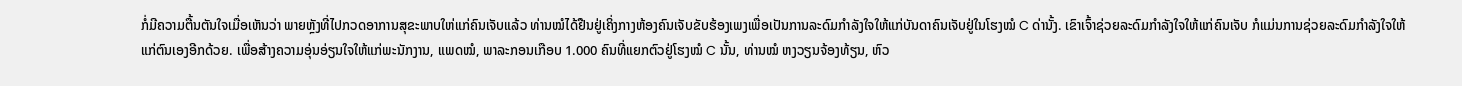ກໍ່ມີຄວາມຕື້ນຕັນໃຈເມື່ອເຫັນວ່າ ພາຍຫຼັງທີ່ໄປກວດອາການສຸຂະພາບໃຫ່ແກ່ຄົນເຈັບແລ້ວ ທ່ານໝໍໄດ້ຢືນຢູ່ເຄິ່ງກາງຫ້ອງຄົນເຈັບຂັບຮ້ອງເພງເພື່ອເປັນການລະດົມກຳລັງໃຈໃຫ້ແກ່ບັນດາຄົນເຈັບຢູ່ໃນໂຮງໝໍ C ດ່ານັ້ງ. ເຂົາເຈົ້າຊ່ວຍລະດົມກຳລັງໃຈໃຫ້ແກ່ຄົນເຈັບ ກໍແມ່ນການຊ່ວຍລະດົມກຳລັງໃຈໃຫ້ແກ່ຕົນເອງອີກດ້ວຍ. ເພື່ອສ້າງຄວາມອຸ່ນອ່ຽນໃຈໃຫ້ແກ່ພະນັກງານ, ແພດໝໍ, ພາລະກອນເກືອບ 1.000 ຄົນທີ່ແຍກຕົວຢູ່ໂຮງໝໍ C ນັ້ນ, ທ່ານໝໍ ຫງວຽນຈ້ອງທ້ຽນ, ຫົວ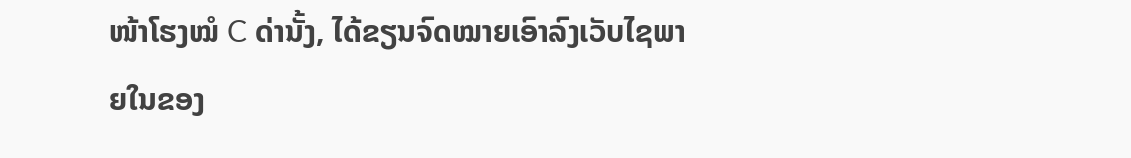ໜ້າໂຮງໝໍ C ດ່ານັ້ງ, ໄດ້ຂຽນຈົດໝາຍເອົາລົງເວັບໄຊພາຍໃນຂອງ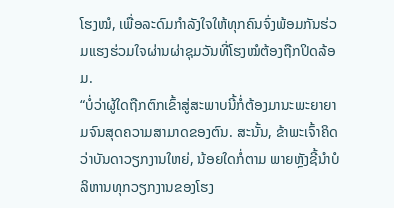ໂຮງໝໍ, ເພື່ອລະດົມກຳລັງໃຈໃຫ້ທຸກຄົນຈົ່ງພ້ອມກັນຮ່ວມແຮງຮ່ວມໃຈຜ່ານຜ່າຊຸມວັນທີ່ໂຮງໝໍຕ້ອງຖືກປິດລ້ອມ.
“ບໍ່ວ່າຜູ້ໃດຖືກຕົກເຂົ້າສູ່ສະພາບນີ້ກໍ່ຕ້ອງມານະພະຍາຍາມຈົນສຸດຄວາມສາມາດຂອງຕົນ. ສະນັ້ນ, ຂ້າພະເຈົ້າຄິດວ່າບັນດາວຽກງານໃຫຍ່, ນ້ອຍໃດກໍ່ຕາມ ພາຍຫຼັງຊີ້ນຳບໍລິຫານທຸກວຽກງານຂອງໂຮງ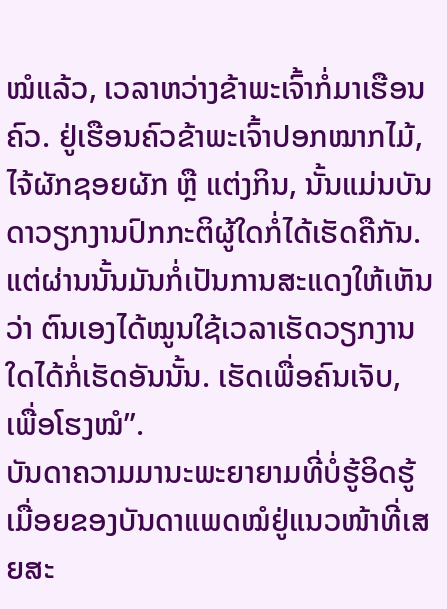ໝໍແລ້ວ, ເວລາຫວ່າງຂ້າພະເຈົ້າກໍ່ມາເຮືອນຄົວ. ຢູ່ເຮືອນຄົວຂ້າພະເຈົ້າປອກໝາກໄມ້, ໄຈ້ຜັກຊອຍຜັກ ຫຼື ແຕ່ງກິນ, ນັ້ນແມ່ນບັນດາວຽກງານປົກກະຕິຜູ້ໃດກໍ່ໄດ້ເຮັດຄືກັນ. ແຕ່ຜ່ານນັ້ນມັນກໍ່ເປັນການສະແດງໃຫ້ເຫັນວ່າ ຕົນເອງໄດ້ໝູນໃຊ້ເວລາເຮັດວຽກງານໃດໄດ້ກໍ່ເຮັດອັນນັ້ນ. ເຮັດເພື່ອຄົນເຈັບ, ເພື່ອໂຮງໝໍ”.
ບັນດາຄວາມມານະພະຍາຍາມທີ່ບໍ່ຮູ້ອິດຮູ້ເມື່ອຍຂອງບັນດາແພດໝໍຢູ່ແນວໜ້າທີ່ເສຍສະ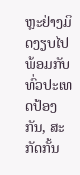ຫຼະຢ່າງມິດງຽບໄປພ້ອມກັບທົ່ວປະເທດປ້ອງກັນ, ສະກັດກັ້ນ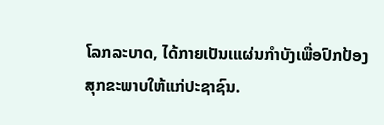ໂລກລະບາດ, ໄດ້ກາຍເປັນເແຜ່ນກຳບັງເພື່ອປົກປ້ອງສຸກຂະພາບໃຫ້ແກ່ປະຊາຊົນ.